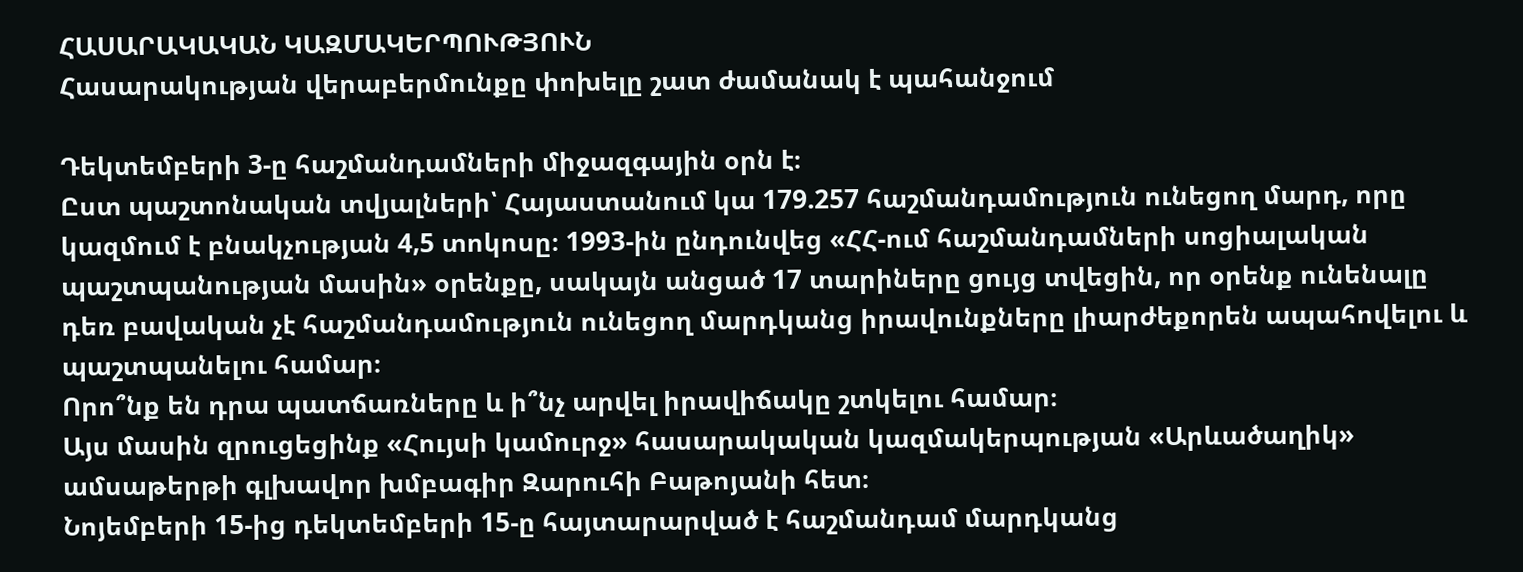ՀԱՍԱՐԱԿԱԿԱՆ ԿԱԶՄԱԿԵՐՊՈՒԹՅՈՒՆ
Հասարակության վերաբերմունքը փոխելը շատ ժամանակ է պահանջում

Դեկտեմբերի 3-ը հաշմանդամների միջազգային օրն է։
Ըստ պաշտոնական տվյալների՝ Հայաստանում կա 179.257 հաշմանդամություն ունեցող մարդ, որը կազմում է բնակչության 4,5 տոկոսը։ 1993-ին ընդունվեց «ՀՀ-ում հաշմանդամների սոցիալական պաշտպանության մասին» օրենքը, սակայն անցած 17 տարիները ցույց տվեցին, որ օրենք ունենալը դեռ բավական չէ հաշմանդամություն ունեցող մարդկանց իրավունքները լիարժեքորեն ապահովելու և պաշտպանելու համար։
Որո՞նք են դրա պատճառները և ի՞նչ արվել իրավիճակը շտկելու համար։
Այս մասին զրուցեցինք «Հույսի կամուրջ» հասարակական կազմակերպության «Արևածաղիկ» ամսաթերթի գլխավոր խմբագիր Զարուհի Բաթոյանի հետ։
Նոյեմբերի 15-ից դեկտեմբերի 15-ը հայտարարված է հաշմանդամ մարդկանց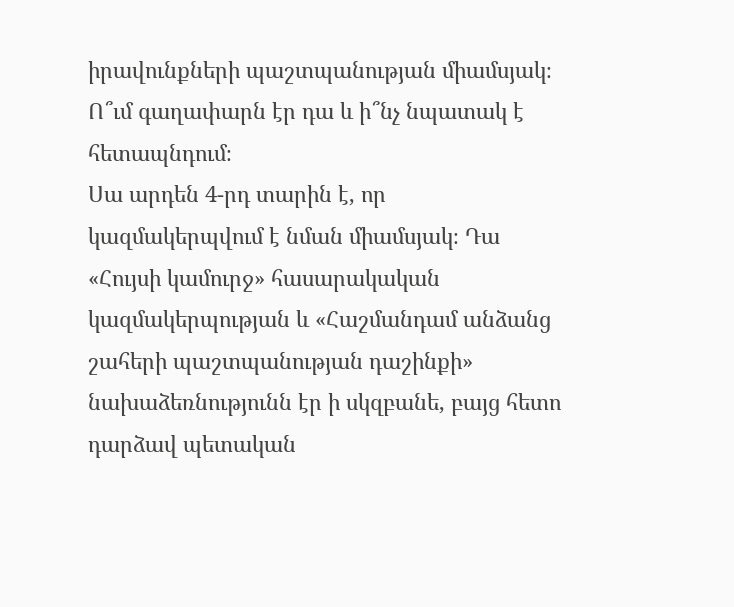իրավունքների պաշտպանության միամսյակ։ Ո՞ւմ գաղափարն էր դա և ի՞նչ նպատակ է հետապնդում։
Սա արդեն 4-րդ տարին է, որ կազմակերպվում է նման միամսյակ։ Դա «Հույսի կամուրջ» հասարակական կազմակերպության և «Հաշմանդամ անձանց շահերի պաշտպանության դաշինքի» նախաձեռնությունն էր ի սկզբանե, բայց հետո դարձավ պետական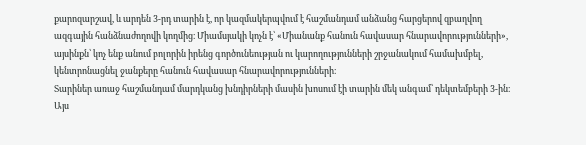քարոզարշավ, և արդեն 3-րդ տարին է, որ կազմակերպվում է հաշմանդամ անձանց հարցերով զբաղվող ազգային հանձնաժողովի կողմից։ Միամսյակի կոչն է՝ «Միանանք հանուն հավասար հնարավորությունների», այսինքն՝ կոչ ենք անում բոլորին իրենց գործունեության ու կարողությունների շրջանակում համախմբել, կենտրոնացնել ջանքերը հանուն հավասար հնարավորությունների։
Տարիներ առաջ հաշմանդամ մարդկանց խնդիրների մասին խոսում էի տարին մեկ անգամ՝ դեկտեմբերի 3-ին։ Այս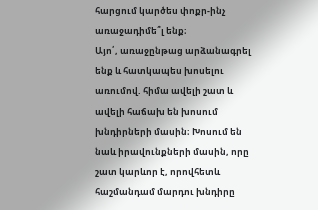հարցում կարծես փոքր-ինչ առաջադիմե՞լ ենք։
Այո՛, առաջընթաց արձանագրել ենք և հատկապես խոսելու առումով. հիմա ավելի շատ և ավելի հաճախ են խոսում խնդիրների մասին։ Խոսում են նաև իրավունքների մասին, որը շատ կարևոր է, որովհետև հաշմանդամ մարդու խնդիրը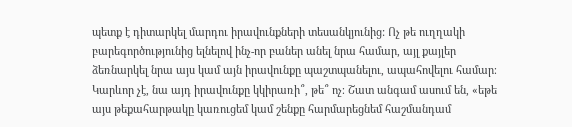պետք է դիտարկել մարդու իրավունքների տեսանկյունից: Ոչ թե ուղղակի բարեգործությունից ելնելով ինչ-որ բաներ անել նրա համար, այլ քայլեր ձեռնարկել նրա այս կամ այն իրավունքը պաշտպանելու, ապահովելու համար։ Կարևոր չէ, նա այդ իրավունքը կկիրառի՞, թե՞ ոչ։ Շատ անգամ ասում են, «եթե այս թեքահարթակը կառուցեմ կամ շենքը հարմարեցնեմ հաշմանդամ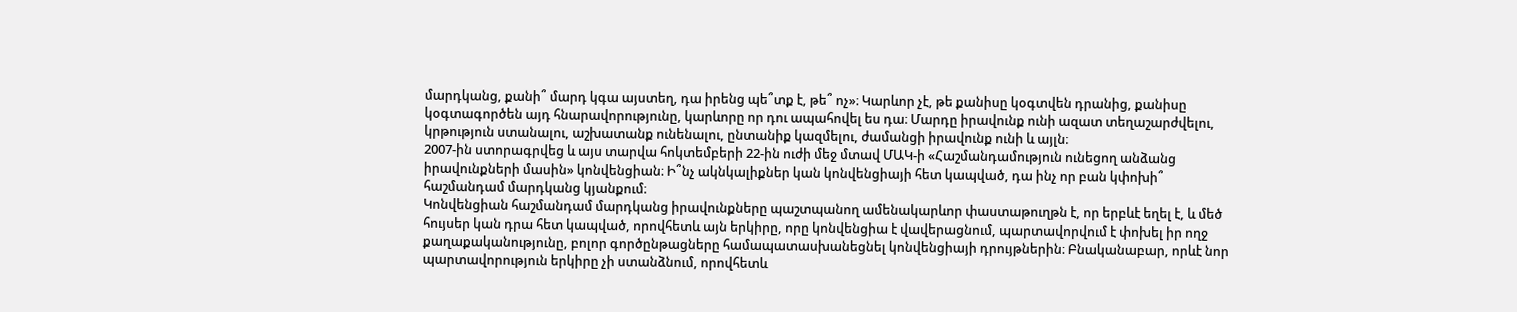մարդկանց, քանի՞ մարդ կգա այստեղ, դա իրենց պե՞տք է, թե՞ ոչ»։ Կարևոր չէ, թե քանիսը կօգտվեն դրանից, քանիսը կօգտագործեն այդ հնարավորությունը, կարևորը որ դու ապահովել ես դա։ Մարդը իրավունք ունի ազատ տեղաշարժվելու, կրթություն ստանալու, աշխատանք ունենալու, ընտանիք կազմելու, ժամանցի իրավունք ունի և այլն։
2007-ին ստորագրվեց և այս տարվա հոկտեմբերի 22-ին ուժի մեջ մտավ ՄԱԿ-ի «Հաշմանդամություն ունեցող անձանց իրավունքների մասին» կոնվենցիան։ Ի՞նչ ակնկալիքներ կան կոնվենցիայի հետ կապված, դա ինչ որ բան կփոխի՞ հաշմանդամ մարդկանց կյանքում։
Կոնվենցիան հաշմանդամ մարդկանց իրավունքները պաշտպանող ամենակարևոր փաստաթուղթն է, որ երբևէ եղել է, և մեծ հույսեր կան դրա հետ կապված, որովհետև այն երկիրը, որը կոնվենցիա է վավերացնում, պարտավորվում է փոխել իր ողջ քաղաքականությունը, բոլոր գործընթացները համապատասխանեցնել կոնվենցիայի դրույթներին։ Բնականաբար, որևէ նոր պարտավորություն երկիրը չի ստանձնում, որովհետև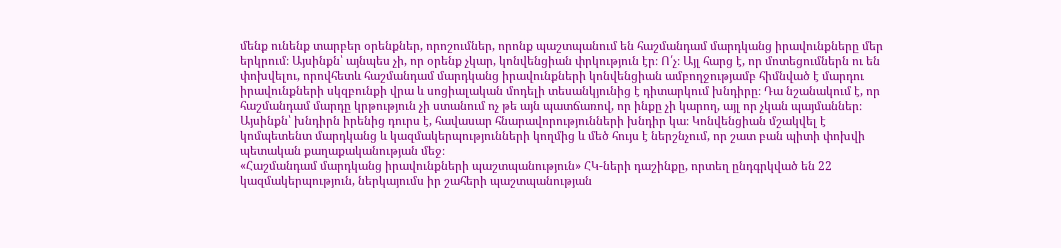մենք ունենք տարբեր օրենքներ, որոշումներ, որոնք պաշտպանում են հաշմանդամ մարդկանց իրավունքները մեր երկրում։ Այսինքն՝ այնպես չի, որ օրենք չկար, կոնվենցիան փրկություն էր։ Ո՛չ։ Այլ հարց է, որ մոտեցումներն ու են փոխվելու, որովհետև հաշմանդամ մարդկանց իրավունքների կոնվենցիան ամբողջությամբ հիմնված է մարդու իրավունքների սկզբունքի վրա և սոցիալական մոդելի տեսանկյունից է դիտարկում խնդիրը։ Դա նշանակում է, որ հաշմանդամ մարդը կրթություն չի ստանում ոչ թե այն պատճառով, որ ինքը չի կարող, այլ որ չկան պայմաններ։ Այսինքն՝ խնդիրն իրենից դուրս է, հավասար հնարավորությունների խնդիր կա։ Կոնվենցիան մշակվել է կոմպետենտ մարդկանց և կազմակերպությունների կողմից և մեծ հույս է ներշնչում, որ շատ բան պիտի փոխվի պետական քաղաքականության մեջ։
«Հաշմանդամ մարդկանց իրավունքների պաշտպանություն» ՀԿ-ների դաշինքը, որտեղ ընդգրկված են 22 կազմակերպություն, ներկայումս իր շահերի պաշտպանության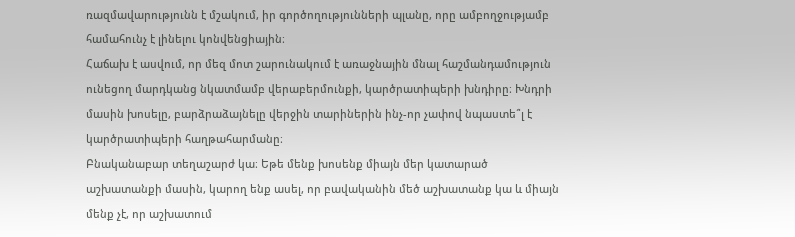ռազմավարությունն է մշակում, իր գործողությունների պլանը, որը ամբողջությամբ համահունչ է լինելու կոնվենցիային։
Հաճախ է ասվում, որ մեզ մոտ շարունակում է առաջնային մնալ հաշմանդամություն ունեցող մարդկանց նկատմամբ վերաբերմունքի, կարծրատիպերի խնդիրը։ Խնդրի մասին խոսելը, բարձրաձայնելը վերջին տարիներին ինչ-որ չափով նպաստե՞լ է կարծրատիպերի հաղթահարմանը։
Բնականաբար տեղաշարժ կա։ Եթե մենք խոսենք միայն մեր կատարած աշխատանքի մասին, կարող ենք ասել, որ բավականին մեծ աշխատանք կա և միայն մենք չէ, որ աշխատում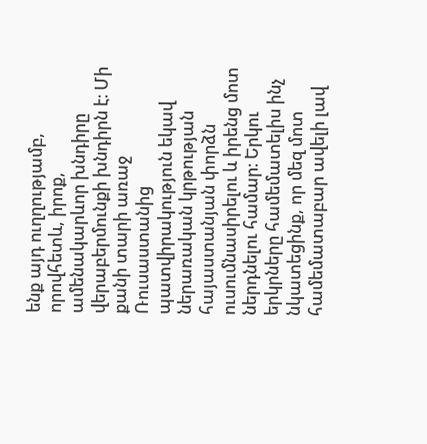ենք այդ ուղղությամբ, որովհետև, իրոք, ամենակարևոր խնդիրը վերաբերմունքի խնդիրն է։ Մի քանի տարի առաջ Ռուսաստանից պատվիրակություն եկավ ներառական կրթության հայաստանյան փորձն ուսումնասիրելու և իրենց մոտ ներդնելու համար։ Երկու երկրները համեմատելիս ինչ նկատեցինք, որ մեզ մոտ համեմատաբար ավելի լավ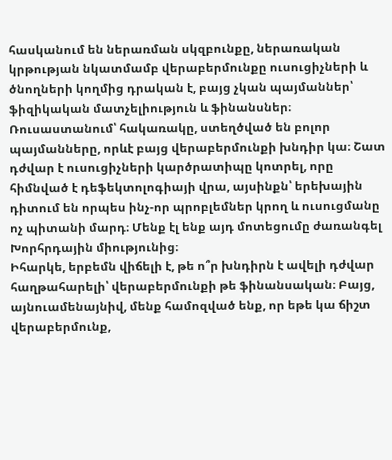հասկանում են ներառման սկզբունքը, ներառական կրթության նկատմամբ վերաբերմունքը ուսուցիչների և ծնողների կողմից դրական է, բայց չկան պայմաններ՝ ֆիզիկական մատչելիություն և ֆինանսներ։ Ռուսաստանում՝ հակառակը, ստեղծված են բոլոր պայմանները, որևէ բայց վերաբերմունքի խնդիր կա։ Շատ դժվար է ուսուցիչների կարծրատիպը կոտրել, որը հիմնված է դեֆեկտոլոգիայի վրա, այսինքն՝ երեխային դիտում են որպես ինչ-որ պրոբլեմներ կրող և ուսուցմանը ոչ պիտանի մարդ։ Մենք էլ ենք այդ մոտեցումը ժառանգել Խորհրդային միությունից։
Իհարկե, երբեմն վիճելի է, թե ո՞ր խնդիրն է ավելի դժվար հաղթահարելի՝ վերաբերմունքի թե ֆինանսական։ Բայց, այնուամենայնիվ, մենք համոզված ենք, որ եթե կա ճիշտ վերաբերմունք,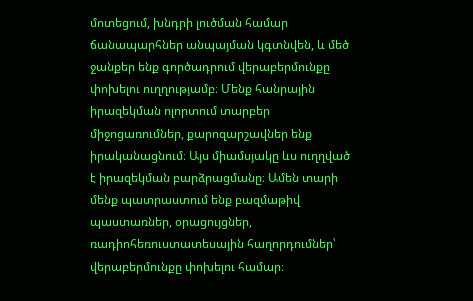մոտեցում, խնդրի լուծման համար ճանապարհներ անպայման կգտնվեն, և մեծ ջանքեր ենք գործադրում վերաբերմունքը փոխելու ուղղությամբ։ Մենք հանրային իրազեկման ոլորտում տարբեր միջոցառումներ, քարոզարշավներ ենք իրականացնում։ Այս միամսյակը ևս ուղղված է իրազեկման բարձրացմանը։ Ամեն տարի մենք պատրաստում ենք բազմաթիվ պաստառներ, օրացույցներ, ռադիոհեռուստատեսային հաղորդումներ՝ վերաբերմունքը փոխելու համար։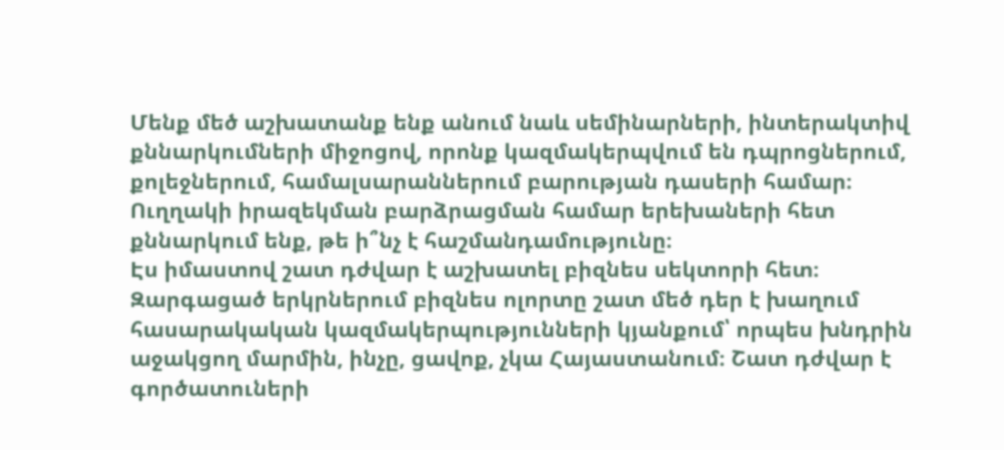Մենք մեծ աշխատանք ենք անում նաև սեմինարների, ինտերակտիվ քննարկումների միջոցով, որոնք կազմակերպվում են դպրոցներում, քոլեջներում, համալսարաններում բարության դասերի համար։ Ուղղակի իրազեկման բարձրացման համար երեխաների հետ քննարկում ենք, թե ի՞նչ է հաշմանդամությունը։
Էս իմաստով շատ դժվար է աշխատել բիզնես սեկտորի հետ։ Զարգացած երկրներում բիզնես ոլորտը շատ մեծ դեր է խաղում հասարակական կազմակերպությունների կյանքում՝ որպես խնդրին աջակցող մարմին, ինչը, ցավոք, չկա Հայաստանում։ Շատ դժվար է գործատուների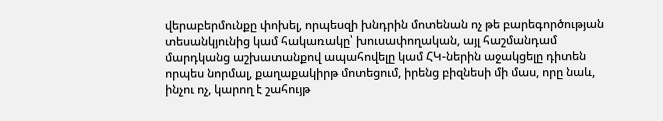վերաբերմունքը փոխել, որպեսզի խնդրին մոտենան ոչ թե բարեգործության տեսանկյունից կամ հակառակը՝ խուսափողական, այլ հաշմանդամ մարդկանց աշխատանքով ապահովելը կամ ՀԿ-ներին աջակցելը դիտեն որպես նորմալ, քաղաքակիրթ մոտեցում, իրենց բիզնեսի մի մաս, որը նաև, ինչու ոչ, կարող է շահույթ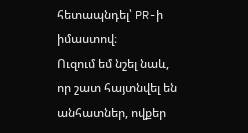հետապնդել՝ PR-ի իմաստով։
Ուզում եմ նշել նաև, որ շատ հայտնվել են անհատներ, ովքեր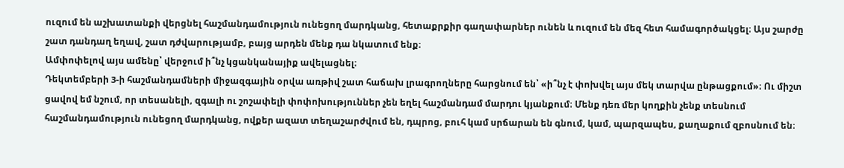ուզում են աշխատանքի վերցնել հաշմանդամություն ունեցող մարդկանց, հետաքրքիր գաղափարներ ունեն և ուզում են մեզ հետ համագործակցել։ Այս շարժը շատ դանդաղ եղավ, շատ դժվարությամբ, բայց արդեն մենք դա նկատում ենք։
Ամփոփելով այս ամենը՝ վերջում ի՞նչ կցանկանայիք ավելացնել։
Դեկտեմբերի 3-ի հաշմանդամների միջազգային օրվա առթիվ շատ հաճախ լրագրողները հարցնում են՝ «ի՞նչ է փոխվել այս մեկ տարվա ընթացքում»։ Ու միշտ ցավով եմ նշում, որ տեսանելի, զգալի ու շոշափելի փոփոխություններ չեն եղել հաշմանդամ մարդու կյանքում։ Մենք դեռ մեր կողքին չենք տեսնում հաշմանդամություն ունեցող մարդկանց, ովքեր ազատ տեղաշարժվում են, դպրոց, բուհ կամ սրճարան են գնում, կամ, պարզապես, քաղաքում զբոսնում են։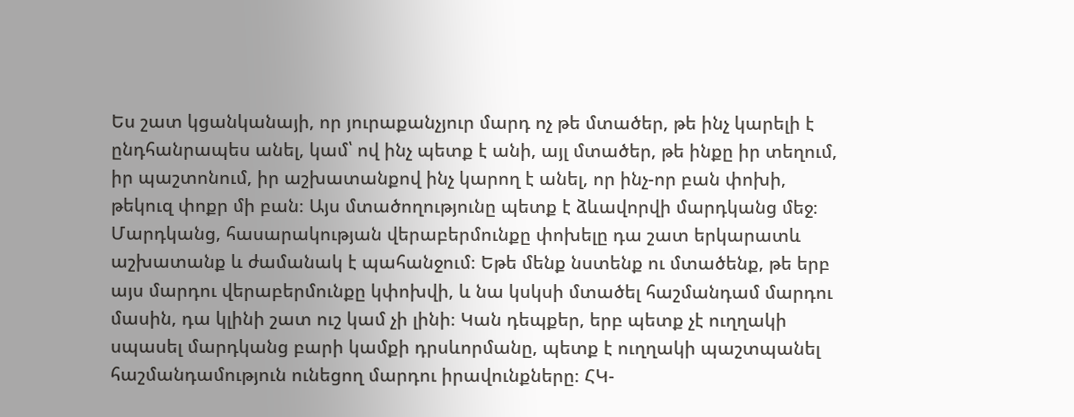Ես շատ կցանկանայի, որ յուրաքանչյուր մարդ ոչ թե մտածեր, թե ինչ կարելի է ընդհանրապես անել, կամ՝ ով ինչ պետք է անի, այլ մտածեր, թե ինքը իր տեղում, իր պաշտոնում, իր աշխատանքով ինչ կարող է անել, որ ինչ-որ բան փոխի, թեկուզ փոքր մի բան։ Այս մտածողությունը պետք է ձևավորվի մարդկանց մեջ։
Մարդկանց, հասարակության վերաբերմունքը փոխելը դա շատ երկարատև աշխատանք և ժամանակ է պահանջում։ Եթե մենք նստենք ու մտածենք, թե երբ այս մարդու վերաբերմունքը կփոխվի, և նա կսկսի մտածել հաշմանդամ մարդու մասին, դա կլինի շատ ուշ կամ չի լինի։ Կան դեպքեր, երբ պետք չէ ուղղակի սպասել մարդկանց բարի կամքի դրսևորմանը, պետք է ուղղակի պաշտպանել հաշմանդամություն ունեցող մարդու իրավունքները։ ՀԿ-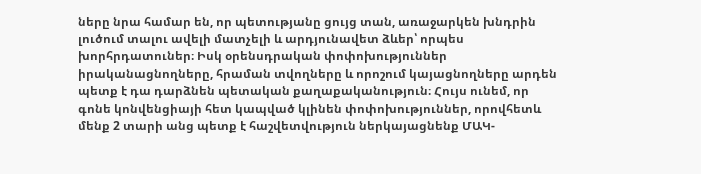ները նրա համար են, որ պետությանը ցույց տան, առաջարկեն խնդրին լուծում տալու ավելի մատչելի և արդյունավետ ձևեր՝ որպես խորհրդատուներ։ Իսկ օրենսդրական փոփոխություններ իրականացնողները, հրաման տվողները և որոշում կայացնողները արդեն պետք է դա դարձնեն պետական քաղաքականություն։ Հույս ունեմ, որ գոնե կոնվենցիայի հետ կապված կլինեն փոփոխություններ, որովհետև մենք 2 տարի անց պետք է հաշվետվություն ներկայացնենք ՄԱԿ-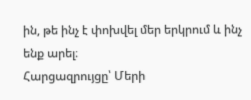ին, թե ինչ է փոխվել մեր երկրում և ինչ ենք արել։
Հարցազրույցը՝ Մերի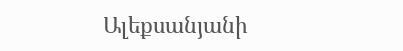Ալեքսանյանի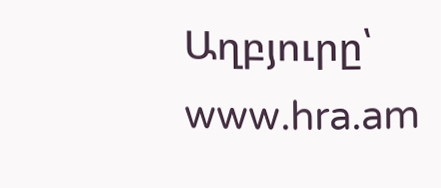Աղբյուրը՝ www.hra.am